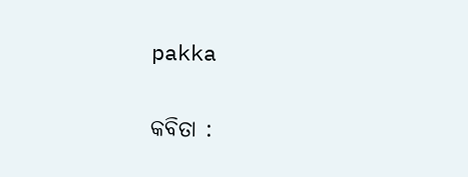pakka

କବିତା :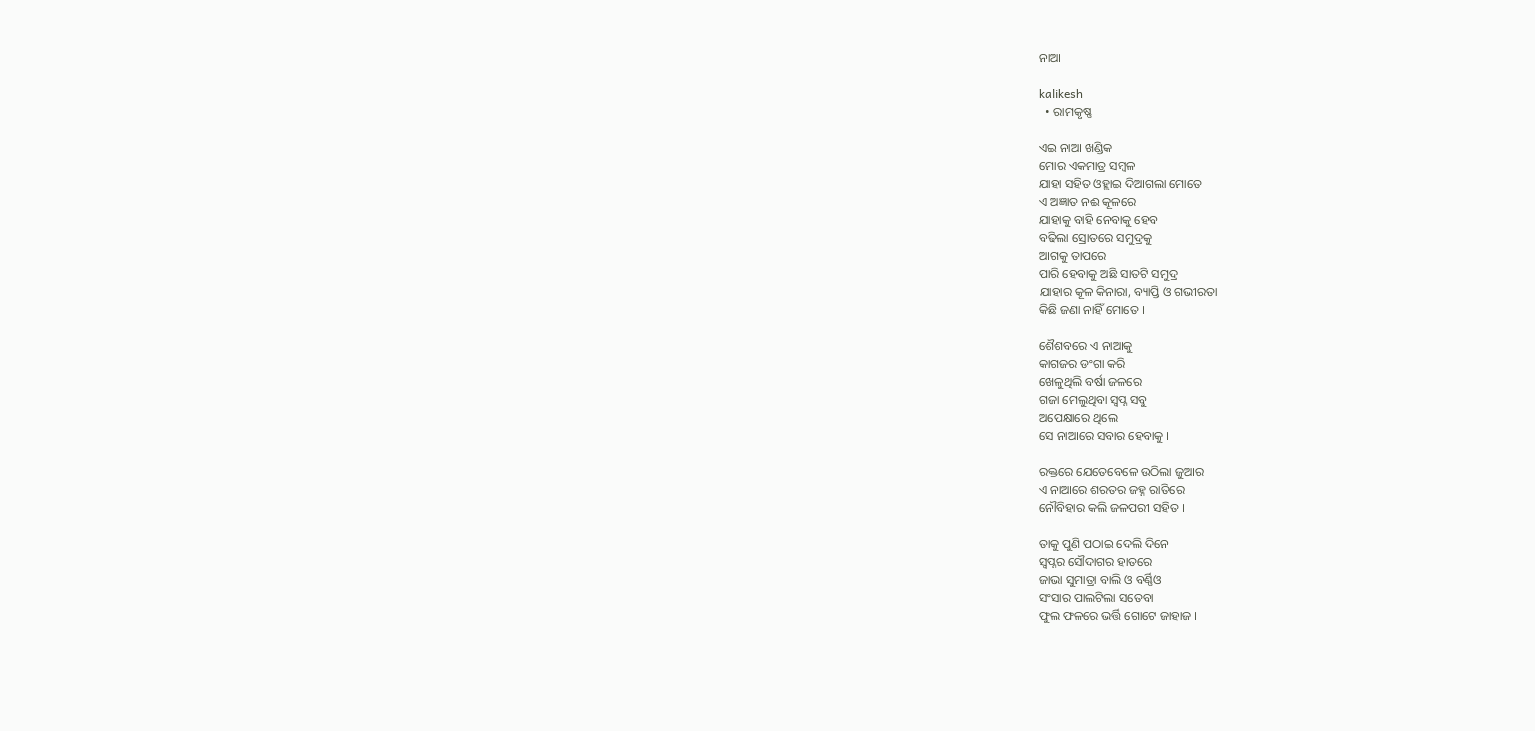ନାଆ

kalikesh
  • ରାମକୃଷ୍ଣ

ଏଇ ନାଆ ଖଣ୍ଡିକ
ମୋର ଏକମାତ୍ର ସମ୍ବଳ
ଯାହା ସହିତ ଓହ୍ଲାଇ ଦିଆଗଲା ମୋତେ
ଏ ଅଜ୍ଞାତ ନଈ କୂଳରେ
ଯାହାକୁ ବାହି ନେବାକୁ ହେବ
ବଢିଲା ସ୍ରୋତରେ ସମୁଦ୍ରକୁ
ଆଗକୁ ତାପରେ
ପାରି ହେବାକୁ ଅଛି ସାତଟି ସମୁଦ୍ର
ଯାହାର କୂଳ କିନାରା, ବ୍ୟାପ୍ତି ଓ ଗଭୀରତା
କିଛି ଜଣା ନାହିଁ ମୋତେ ।

ଶୈଶବରେ ଏ ନାଆକୁ
କାଗଜର ଡଂଗା କରି
ଖେଳୁଥିଲି ବର୍ଷା ଜଳରେ
ଗଜା ମେଲୁଥିବା ସ୍ୱପ୍ନ ସବୁ
ଅପେକ୍ଷାରେ ଥିଲେ
ସେ ନାଆରେ ସବାର ହେବାକୁ ।

ରକ୍ତରେ ଯେତେବେଳେ ଉଠିଲା ଜୁଆର
ଏ ନାଆରେ ଶରତର ଜହ୍ନ ରାତିରେ
ନୌବିହାର କଲି ଜଳପରୀ ସହିତ ।

ତାକୁ ପୁଣି ପଠାଇ ଦେଲି ଦିନେ
ସ୍ବପ୍ନର ସୌଦାଗର ହାତରେ
ଜାଭା ସୁମାତ୍ରା ବାଲି ଓ ବର୍ଣ୍ଣିଓ
ସଂସାର ପାଲଟିଲା ସତେବା
ଫୁଲ ଫଳରେ ଭର୍ତ୍ତି ଗୋଟେ ଜାହାଜ ।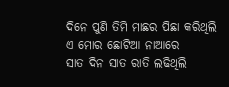ଦିନେ ପୁଣି ତିମି ମାଛର ପିଛା କରିଥିଲି
ଏ ମୋର ଛୋଟିଆ ନାଆରେ
ସାତ ଦିନ ସାତ ରାତି ଲଢିଥିଲି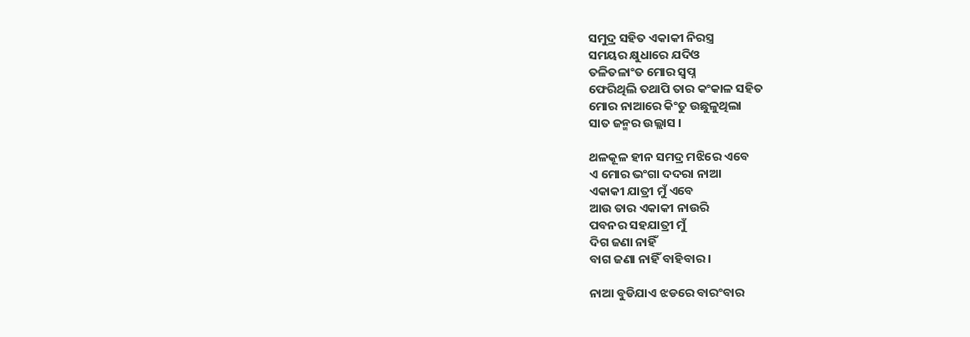ସମୁଦ୍ର ସହିତ ଏକାକୀ ନିରସ୍ତ୍ର
ସମୟର କ୍ଷୁଧାରେ ଯଦିଓ
ତଳିତଳାଂତ ମୋର ସ୍ବପ୍ନ
ଫେରିଥିଲି ତଥାପି ତାର କଂକାଳ ସହିତ
ମୋର ନାଆରେ କିଂତୁ ଉଛୁଳୁଥିଲା
ସାତ ଜନ୍ମର ଉଲ୍ଲାସ ।

ଥଳକୂଳ ହୀନ ସମଦ୍ର ମଝିରେ ଏବେ
ଏ ମୋର ଭଂଗା ଦଦରା ନାଆ
ଏକାକୀ ଯାତ୍ରୀ ମୁଁ ଏବେ
ଆଉ ତାର ଏକାକୀ ନାଉରି
ପବନର ସହଯାତ୍ରୀ ମୁଁ
ଦିଗ ଜଣା ନାହିଁ
ବାଗ ଜଣା ନାହିଁ ବାହିବାର ।

ନାଆ ବୁଡିଯାଏ ଝଡରେ ବାରଂବାର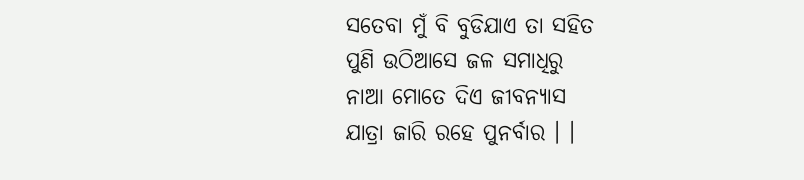ସତେବା ମୁଁ ବି ବୁଡିଯାଏ ତା ସହିତ
ପୁଣି ଉଠିଆସେ ଜଳ ସମାଧିରୁ
ନାଆ ମୋତେ ଦିଏ ଜୀବନ୍ୟାସ
ଯାତ୍ରା ଜାରି ରହେ ପୁନର୍ବାର । ।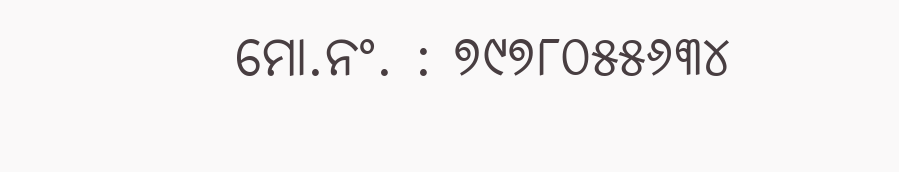ମୋ.ନଂ. : ୭୯୭୮୦୫୫୬୩୪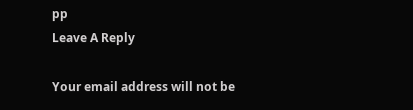pp
Leave A Reply

Your email address will not be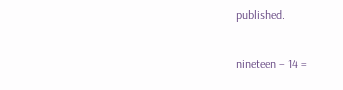published.

nineteen − 14 =